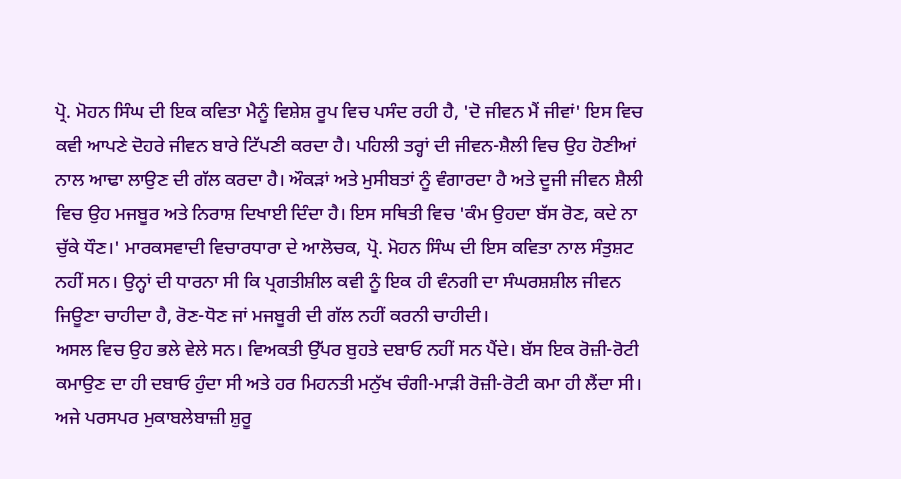ਪ੍ਰੋ. ਮੋਹਨ ਸਿੰਘ ਦੀ ਇਕ ਕਵਿਤਾ ਮੈਨੂੰ ਵਿਸ਼ੇਸ਼ ਰੂਪ ਵਿਚ ਪਸੰਦ ਰਹੀ ਹੈ, 'ਦੋ ਜੀਵਨ ਮੈਂ ਜੀਵਾਂ' ਇਸ ਵਿਚ ਕਵੀ ਆਪਣੇ ਦੋਹਰੇ ਜੀਵਨ ਬਾਰੇ ਟਿੱਪਣੀ ਕਰਦਾ ਹੈ। ਪਹਿਲੀ ਤਰ੍ਹਾਂ ਦੀ ਜੀਵਨ-ਸ਼ੈਲੀ ਵਿਚ ਉਹ ਹੋਣੀਆਂ ਨਾਲ ਆਢਾ ਲਾਉਣ ਦੀ ਗੱਲ ਕਰਦਾ ਹੈ। ਔਕੜਾਂ ਅਤੇ ਮੁਸੀਬਤਾਂ ਨੂੰ ਵੰਗਾਰਦਾ ਹੈ ਅਤੇ ਦੂਜੀ ਜੀਵਨ ਸ਼ੈਲੀ ਵਿਚ ਉਹ ਮਜਬੂਰ ਅਤੇ ਨਿਰਾਸ਼ ਦਿਖਾਈ ਦਿੰਦਾ ਹੈ। ਇਸ ਸਥਿਤੀ ਵਿਚ 'ਕੰਮ ਉਹਦਾ ਬੱਸ ਰੋਣ, ਕਦੇ ਨਾ ਚੁੱਕੇ ਧੌਣ।' ਮਾਰਕਸਵਾਦੀ ਵਿਚਾਰਧਾਰਾ ਦੇ ਆਲੋਚਕ, ਪ੍ਰੋ. ਮੋਹਨ ਸਿੰਘ ਦੀ ਇਸ ਕਵਿਤਾ ਨਾਲ ਸੰਤੁਸ਼ਟ ਨਹੀਂ ਸਨ। ਉਨ੍ਹਾਂ ਦੀ ਧਾਰਨਾ ਸੀ ਕਿ ਪ੍ਰਗਤੀਸ਼ੀਲ ਕਵੀ ਨੂੰ ਇਕ ਹੀ ਵੰਨਗੀ ਦਾ ਸੰਘਰਸ਼ਸ਼ੀਲ ਜੀਵਨ ਜਿਊਣਾ ਚਾਹੀਦਾ ਹੈ, ਰੋਣ-ਧੋਣ ਜਾਂ ਮਜਬੂਰੀ ਦੀ ਗੱਲ ਨਹੀਂ ਕਰਨੀ ਚਾਹੀਦੀ।
ਅਸਲ ਵਿਚ ਉਹ ਭਲੇ ਵੇਲੇ ਸਨ। ਵਿਅਕਤੀ ਉੱਪਰ ਬੁਹਤੇ ਦਬਾਓ ਨਹੀਂ ਸਨ ਪੈਂਦੇ। ਬੱਸ ਇਕ ਰੋਜ਼ੀ-ਰੋਟੀ ਕਮਾਉਣ ਦਾ ਹੀ ਦਬਾਓ ਹੁੰਦਾ ਸੀ ਅਤੇ ਹਰ ਮਿਹਨਤੀ ਮਨੁੱਖ ਚੰਗੀ-ਮਾੜੀ ਰੋਜ਼ੀ-ਰੋਟੀ ਕਮਾ ਹੀ ਲੈਂਦਾ ਸੀ। ਅਜੇ ਪਰਸਪਰ ਮੁਕਾਬਲੇਬਾਜ਼ੀ ਸ਼ੁਰੂ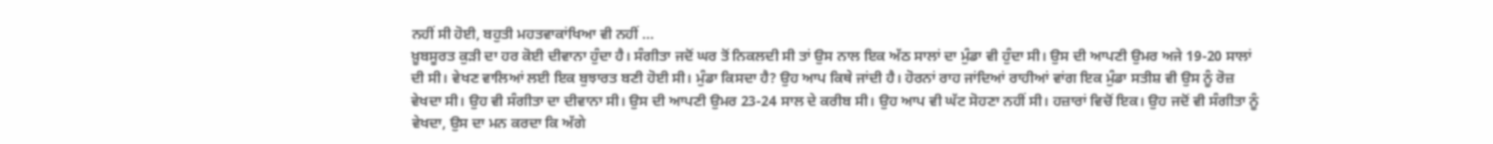ਨਹੀਂ ਸੀ ਹੋਈ, ਬਹੁਤੀ ਮਹਤਵਾਕਾਂਖਿਆ ਵੀ ਨਹੀਂ ...
ਖ਼ੂਬਸੂਰਤ ਕੁੜੀ ਦਾ ਹਰ ਕੋਈ ਦੀਵਾਨਾ ਹੁੰਦਾ ਹੈ। ਸੰਗੀਤਾ ਜਦੋਂ ਘਰ ਤੋਂ ਨਿਕਲਦੀ ਸੀ ਤਾਂ ਉਸ ਨਾਲ ਇਕ ਅੱਠ ਸਾਲਾਂ ਦਾ ਮੁੰਡਾ ਵੀ ਹੁੰਦਾ ਸੀ। ਉਸ ਦੀ ਆਪਣੀ ਉਮਰ ਅਜੇ 19-20 ਸਾਲਾਂ ਦੀ ਸੀ। ਵੇਖਣ ਵਾਲਿਆਂ ਲਈ ਇਕ ਬੁਝਾਰਤ ਬਣੀ ਹੋਈ ਸੀ। ਮੁੰਡਾ ਕਿਸਦਾ ਹੈ? ਉਹ ਆਪ ਕਿਥੇ ਜਾਂਦੀ ਹੈ। ਹੋਰਨਾਂ ਰਾਹ ਜਾਂਦਿਆਂ ਰਾਹੀਆਂ ਵਾਂਗ ਇਕ ਮੁੰਡਾ ਸਤੀਸ਼ ਵੀ ਉਸ ਨੂੰ ਰੋਜ਼ ਵੇਖਦਾ ਸੀ। ਉਹ ਵੀ ਸੰਗੀਤਾ ਦਾ ਦੀਵਾਨਾ ਸੀ। ਉਸ ਦੀ ਆਪਣੀ ਉਮਰ 23-24 ਸਾਲ ਦੇ ਕਰੀਬ ਸੀ। ਉਹ ਆਪ ਵੀ ਘੱਟ ਸੋਹਣਾ ਨਹੀਂ ਸੀ। ਹਜ਼ਾਰਾਂ ਵਿਚੋਂ ਇਕ। ਉਹ ਜਦੋਂ ਵੀ ਸੰਗੀਤਾ ਨੂੰ ਵੇਖਦਾ, ਉਸ ਦਾ ਮਨ ਕਰਦਾ ਕਿ ਅੱਗੇ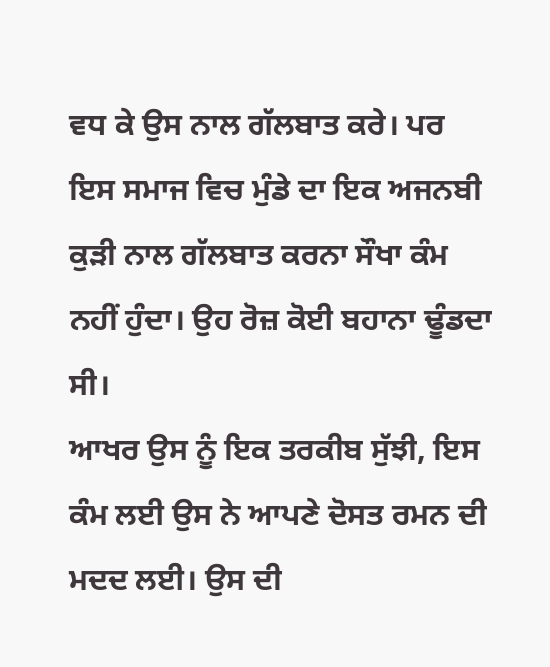ਵਧ ਕੇ ਉਸ ਨਾਲ ਗੱਲਬਾਤ ਕਰੇ। ਪਰ ਇਸ ਸਮਾਜ ਵਿਚ ਮੁੰਡੇ ਦਾ ਇਕ ਅਜਨਬੀ ਕੁੜੀ ਨਾਲ ਗੱਲਬਾਤ ਕਰਨਾ ਸੌਖਾ ਕੰਮ ਨਹੀਂ ਹੁੰਦਾ। ਉਹ ਰੋਜ਼ ਕੋਈ ਬਹਾਨਾ ਢੂੰਡਦਾ ਸੀ।
ਆਖਰ ਉਸ ਨੂੰ ਇਕ ਤਰਕੀਬ ਸੁੱਝੀ, ਇਸ ਕੰਮ ਲਈ ਉਸ ਨੇ ਆਪਣੇ ਦੋਸਤ ਰਮਨ ਦੀ ਮਦਦ ਲਈ। ਉਸ ਦੀ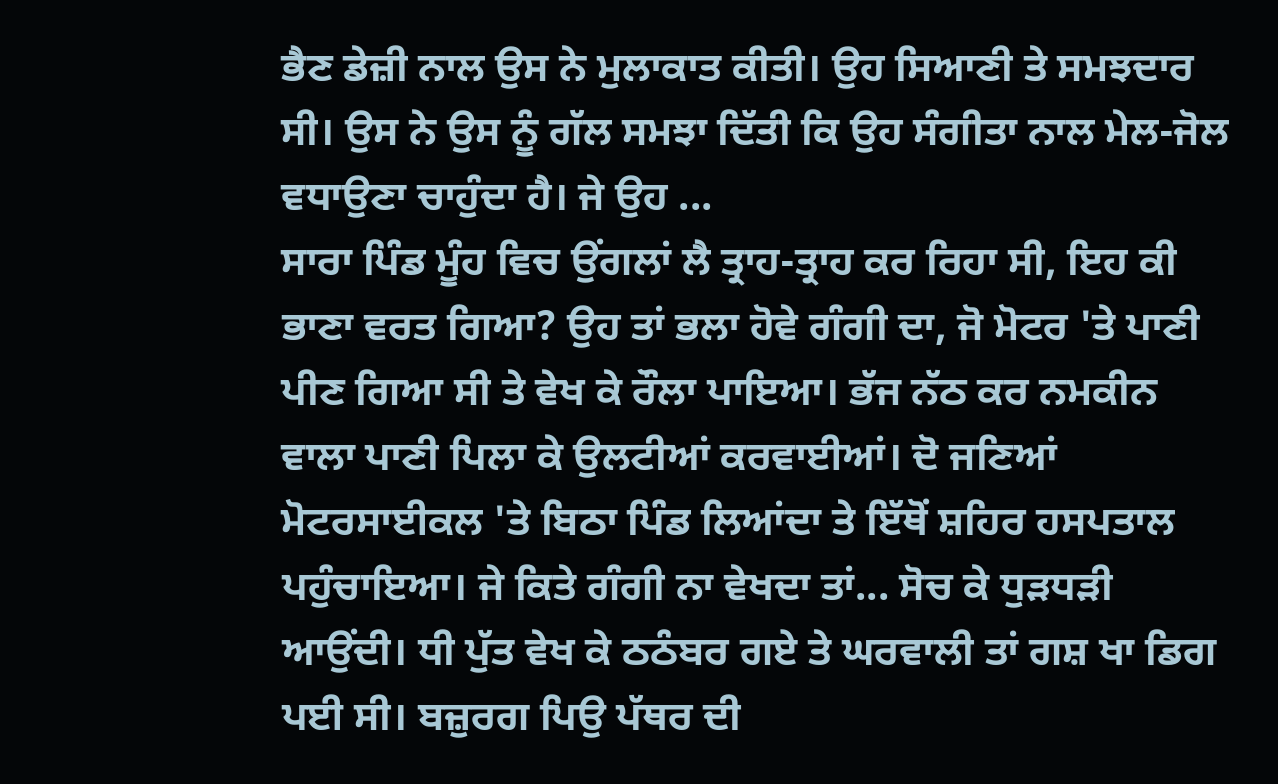ਭੈਣ ਡੇਜ਼ੀ ਨਾਲ ਉਸ ਨੇ ਮੁਲਾਕਾਤ ਕੀਤੀ। ਉਹ ਸਿਆਣੀ ਤੇ ਸਮਝਦਾਰ ਸੀ। ਉਸ ਨੇ ਉਸ ਨੂੰ ਗੱਲ ਸਮਝਾ ਦਿੱਤੀ ਕਿ ਉਹ ਸੰਗੀਤਾ ਨਾਲ ਮੇਲ-ਜੋਲ ਵਧਾਉਣਾ ਚਾਹੁੰਦਾ ਹੈ। ਜੇ ਉਹ ...
ਸਾਰਾ ਪਿੰਡ ਮੂੰਹ ਵਿਚ ਉਂਗਲਾਂ ਲੈ ਤ੍ਰਾਹ-ਤ੍ਰਾਹ ਕਰ ਰਿਹਾ ਸੀ, ਇਹ ਕੀ ਭਾਣਾ ਵਰਤ ਗਿਆ? ਉਹ ਤਾਂ ਭਲਾ ਹੋਵੇ ਗੰਗੀ ਦਾ, ਜੋ ਮੋਟਰ 'ਤੇ ਪਾਣੀ ਪੀਣ ਗਿਆ ਸੀ ਤੇ ਵੇਖ ਕੇ ਰੌਲਾ ਪਾਇਆ। ਭੱਜ ਨੱਠ ਕਰ ਨਮਕੀਨ ਵਾਲਾ ਪਾਣੀ ਪਿਲਾ ਕੇ ਉਲਟੀਆਂ ਕਰਵਾਈਆਂ। ਦੋ ਜਣਿਆਂ ਮੋਟਰਸਾਈਕਲ 'ਤੇ ਬਿਠਾ ਪਿੰਡ ਲਿਆਂਦਾ ਤੇ ਇੱਥੋਂ ਸ਼ਹਿਰ ਹਸਪਤਾਲ ਪਹੁੰਚਾਇਆ। ਜੇ ਕਿਤੇ ਗੰਗੀ ਨਾ ਵੇਖਦਾ ਤਾਂ... ਸੋਚ ਕੇ ਧੁੜਧੜੀ ਆਉਂਦੀ। ਧੀ ਪੁੱਤ ਵੇਖ ਕੇ ਠਠੰਬਰ ਗਏ ਤੇ ਘਰਵਾਲੀ ਤਾਂ ਗਸ਼ ਖਾ ਡਿਗ ਪਈ ਸੀ। ਬਜ਼ੁਰਗ ਪਿਉ ਪੱਥਰ ਦੀ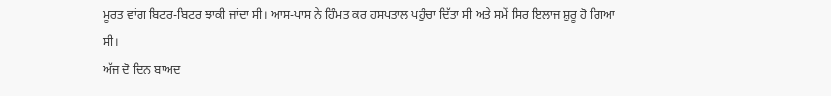ਮੂਰਤ ਵਾਂਗ ਬਿਟਰ-ਬਿਟਰ ਝਾਕੀ ਜਾਂਦਾ ਸੀ। ਆਸ-ਪਾਸ ਨੇ ਹਿੰਮਤ ਕਰ ਹਸਪਤਾਲ ਪਹੁੰਚਾ ਦਿੱਤਾ ਸੀ ਅਤੇ ਸਮੇਂ ਸਿਰ ਇਲਾਜ ਸ਼ੁਰੂ ਹੋ ਗਿਆ ਸੀ।
ਅੱਜ ਦੋ ਦਿਨ ਬਾਅਦ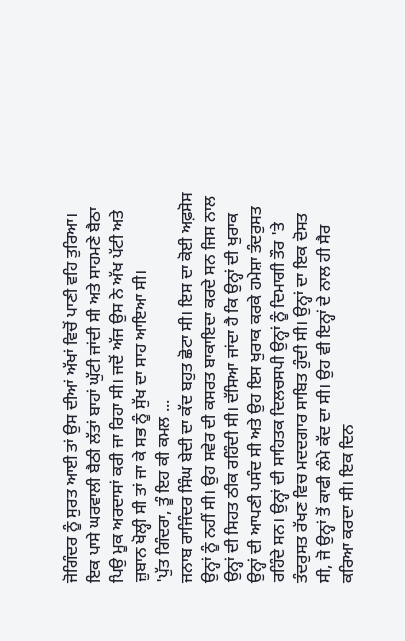ਜੋਗਿੰਦਰ ਨੂੰ ਸੁਰਤ ਆਈ ਤਾਂ ਉਸ ਦੀਆਂ ਅੱਖਾਂ ਵਿਚੋਂ ਪਾਣੀ ਵਹਿ ਤੁਰਿਆ। ਇਕ ਪਾਸੇ ਘਰਵਾਲੀ ਬੈਠੀ ਲੱਤਾਂ ਬਾਹਾਂ ਘੁੱਟੀ ਜਾਂਦੀ ਸੀ ਅਤੇ ਸਾਹਮਣੇ ਬੈਠਾ ਪਿਉ ਮੂਕ ਅਰਦਾਸਾਂ ਕਰੀ ਜਾ ਰਿਹਾ ਸੀ। ਜਦੋਂ ਅੱਜ ਉਸ ਨੇ ਅੱਖ ਪੱਟੀ ਅਤੇ ਜ਼ੁਬਾਨ ਖੋਲ੍ਹੀ ਸੀ ਤਾਂ ਜਾ ਕੇ ਸਭ ਨੂੰ ਸੁੱਖ ਦਾ ਸਾਹ ਆਇਆ ਸੀ।
'ਪੁੱਤ ਗਿੰਦਰਾ, ਤੂੰ ਇਹ ਕੀ ਕਮਲ ...
ਜਨਾਬ ਰਾਜਿੰਦਰ ਸਿੰਘ ਬੇਦੀ ਦਾ ਕੱਦ ਬਹੁਤ ਛੋਟਾ ਸੀ। ਇਸ ਦਾ ਕੋਈ ਅਫ਼ਸੋਸ ਉਨ੍ਹਾਂ ਨੂੰ ਨਹੀਂ ਸੀ। ਉਹ ਸਵੇਰ ਦੀ ਕਸਰਤ ਬਾਕਾਇਦਾ ਕਰਦੇ ਸਨ ਜਿਸ ਨਾਲ ਉਨ੍ਹਾਂ ਦੀ ਸਿਹਤ ਠੀਕ ਰਹਿੰਦੀ ਸੀ। ਦੱਸਿਆ ਜਾਂਦਾ ਹੈ ਕਿ ਉਨ੍ਹਾਂ ਦੀ ਖੁਰਾਕ ਉਨ੍ਹਾਂ ਦੀ ਆਪਣੀ ਪਸੰਦ ਸੀ ਅਤੇ ਉਹ ਇਸ ਖੁਰਾਕ ਕਰਕੇ ਹਮੇਸ਼ਾ ਤੰਦਰੁਸਤ ਰਹਿੰਦੇ ਸਨ। ਉਨ੍ਹਾਂ ਦੀ ਸਾਹਿਤਕ ਦਿਲਚਸਪੀ ਉਨ੍ਹਾਂ ਨੂੰ ਦਿਮਾਗੀ ਤੌਰ 'ਤੇ ਤੰਦਰੁਸਤ ਰੱਖਣ ਵਿਚ ਮਦਦਗਾਰ ਸਾਬਿਤ ਹੁੰਦੀ ਸੀ। ਉਨ੍ਹਾਂ ਦਾ ਇਕ ਦੋਸਤ ਸੀ, ਜੋ ਉਨ੍ਹਾਂ ਤੋਂ ਕਾਫੀ ਲੰਮੇ ਕੱਦ ਦਾ ਸੀ। ਉਹ ਵੀ ਇਨ੍ਹਾਂ ਦੇ ਨਾਲ ਹੀ ਸੈਰ ਕਰਿਆ ਕਰਦਾ ਸੀ। ਇਕ ਦਿਨ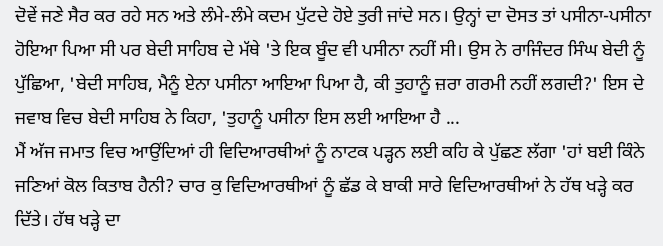ਦੋਵੇਂ ਜਣੇ ਸੈਰ ਕਰ ਰਹੇ ਸਨ ਅਤੇ ਲੰਮੇ-ਲੰਮੇ ਕਦਮ ਪੁੱਟਦੇ ਹੋਏ ਤੁਰੀ ਜਾਂਦੇ ਸਨ। ਉਨ੍ਹਾਂ ਦਾ ਦੋਸਤ ਤਾਂ ਪਸੀਨਾ-ਪਸੀਨਾ ਹੋਇਆ ਪਿਆ ਸੀ ਪਰ ਬੇਦੀ ਸਾਹਿਬ ਦੇ ਮੱਥੇ 'ਤੇ ਇਕ ਬੂੰਦ ਵੀ ਪਸੀਨਾ ਨਹੀਂ ਸੀ। ਉਸ ਨੇ ਰਾਜਿੰਦਰ ਸਿੰਘ ਬੇਦੀ ਨੂੰ ਪੁੱਛਿਆ, 'ਬੇਦੀ ਸਾਹਿਬ, ਮੈਨੂੰ ਏਨਾ ਪਸੀਨਾ ਆਇਆ ਪਿਆ ਹੈ, ਕੀ ਤੁਹਾਨੂੰ ਜ਼ਰਾ ਗਰਮੀ ਨਹੀਂ ਲਗਦੀ?' ਇਸ ਦੇ ਜਵਾਬ ਵਿਚ ਬੇਦੀ ਸਾਹਿਬ ਨੇ ਕਿਹਾ, 'ਤੁਹਾਨੂੰ ਪਸੀਨਾ ਇਸ ਲਈ ਆਇਆ ਹੈ ...
ਮੈਂ ਅੱਜ ਜਮਾਤ ਵਿਚ ਆਉਂਦਿਆਂ ਹੀ ਵਿਦਿਆਰਥੀਆਂ ਨੂੰ ਨਾਟਕ ਪੜ੍ਹਨ ਲਈ ਕਹਿ ਕੇ ਪੁੱਛਣ ਲੱਗਾ 'ਹਾਂ ਬਈ ਕਿੰਨੇ ਜਣਿਆਂ ਕੋਲ ਕਿਤਾਬ ਹੈਨੀ? ਚਾਰ ਕੁ ਵਿਦਿਆਰਥੀਆਂ ਨੂੰ ਛੱਡ ਕੇ ਬਾਕੀ ਸਾਰੇ ਵਿਦਿਆਰਥੀਆਂ ਨੇ ਹੱਥ ਖੜ੍ਹੇ ਕਰ ਦਿੱਤੇ। ਹੱਥ ਖੜ੍ਹੇ ਦਾ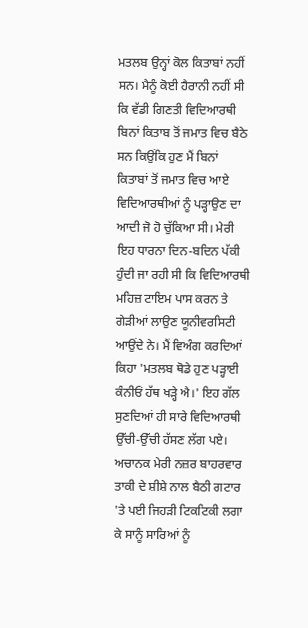ਮਤਲਬ ਉਨ੍ਹਾਂ ਕੋਲ ਕਿਤਾਬਾਂ ਨਹੀਂ ਸਨ। ਮੈਨੂੰ ਕੋਈ ਹੈਰਾਨੀ ਨਹੀਂ ਸੀ ਕਿ ਵੱਡੀ ਗਿਣਤੀ ਵਿਦਿਆਰਥੀ ਬਿਨਾਂ ਕਿਤਾਬ ਤੋਂ ਜਮਾਤ ਵਿਚ ਬੈਠੇ ਸਨ ਕਿਉਂਕਿ ਹੁਣ ਮੈਂ ਬਿਨਾਂ ਕਿਤਾਬਾਂ ਤੋਂ ਜਮਾਤ ਵਿਚ ਆਏ ਵਿਦਿਆਰਥੀਆਂ ਨੂੰ ਪੜ੍ਹਾਉਣ ਦਾ ਆਦੀ ਜੋ ਹੋ ਚੁੱਕਿਆ ਸੀ। ਮੇਰੀ ਇਹ ਧਾਰਨਾ ਦਿਨ-ਬਦਿਨ ਪੱਕੀ ਹੁੰਦੀ ਜਾ ਰਹੀ ਸੀ ਕਿ ਵਿਦਿਆਰਥੀ ਮਹਿਜ਼ ਟਾਇਮ ਪਾਸ ਕਰਨ ਤੇ ਗੇੜੀਆਂ ਲਾਉਣ ਯੂਨੀਵਰਸਿਟੀ ਆਉਂਦੇ ਨੇ। ਮੈਂ ਵਿਅੰਗ ਕਰਦਿਆਂ ਕਿਹਾ 'ਮਤਲਬ ਥੋਡੇ ਹੁਣ ਪੜ੍ਹਾਈ ਕੰਨੀਓਂ ਹੱਥ ਖੜ੍ਹੇ ਐ।' ਇਹ ਗੱਲ ਸੁਣਦਿਆਂ ਹੀ ਸਾਰੇ ਵਿਦਿਆਰਥੀ ਉੱਚੀ-ਉੱਚੀ ਹੱਸਣ ਲੱਗ ਪਏ। ਅਚਾਨਕ ਮੇਰੀ ਨਜ਼ਰ ਬਾਹਰਵਾਰ ਤਾਕੀ ਦੇ ਸ਼ੀਸ਼ੇ ਨਾਲ ਬੈਠੀ ਗਟਾਰ 'ਤੇ ਪਈ ਜਿਹੜੀ ਟਿਕਟਿਕੀ ਲਗਾ ਕੇ ਸਾਨੂੰ ਸਾਰਿਆਂ ਨੂੰ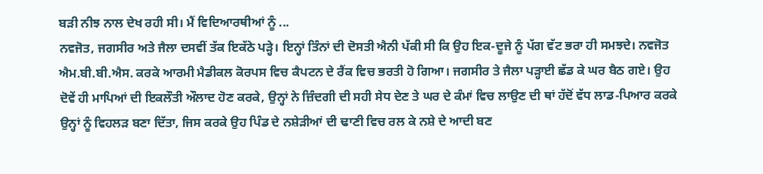ਬੜੀ ਨੀਝ ਨਾਲ ਦੇਖ ਰਹੀ ਸੀ। ਮੈਂ ਵਿਦਿਆਰਥੀਆਂ ਨੂੰ ...
ਨਵਜੋਤ, ਜਗਸੀਰ ਅਤੇ ਜੈਲਾ ਦਸਵੀਂ ਤੱਕ ਇਕੱਠੇ ਪੜ੍ਹੇ। ਇਨ੍ਹਾਂ ਤਿੰਨਾਂ ਦੀ ਦੋਸਤੀ ਐਨੀ ਪੱਕੀ ਸੀ ਕਿ ਉਹ ਇਕ-ਦੂਜੇ ਨੂੰ ਪੱਗ ਵੱਟ ਭਰਾ ਹੀ ਸਮਝਦੇ। ਨਵਜੋਤ ਐਮ.ਬੀ.ਬੀ.ਐਸ. ਕਰਕੇ ਆਰਮੀ ਮੈਡੀਕਲ ਕੋਰਪਸ ਵਿਚ ਕੈਪਟਨ ਦੇ ਰੈਂਕ ਵਿਚ ਭਰਤੀ ਹੋ ਗਿਆ। ਜਗਸੀਰ ਤੇ ਜੈਲਾ ਪੜ੍ਹਾਈ ਛੱਡ ਕੇ ਘਰ ਬੈਠ ਗਏ। ਉਹ ਦੋਵੇਂ ਹੀ ਮਾਪਿਆਂ ਦੀ ਇਕਲੌਤੀ ਔਲਾਦ ਹੋਣ ਕਰਕੇ, ਉਨ੍ਹਾਂ ਨੇ ਜ਼ਿੰਦਗੀ ਦੀ ਸਹੀ ਸੇਧ ਦੇਣ ਤੇ ਘਰ ਦੇ ਕੰਮਾਂ ਵਿਚ ਲਾਉਣ ਦੀ ਥਾਂ ਹੱਦੋਂ ਵੱਧ ਲਾਡ-ਪਿਆਰ ਕਰਕੇ ਉਨ੍ਹਾਂ ਨੂੰ ਵਿਹਲੜ ਬਣਾ ਦਿੱਤਾ, ਜਿਸ ਕਰਕੇ ਉਹ ਪਿੰਡ ਦੇ ਨਸ਼ੇੜੀਆਂ ਦੀ ਢਾਣੀ ਵਿਚ ਰਲ ਕੇ ਨਸ਼ੇ ਦੇ ਆਦੀ ਬਣ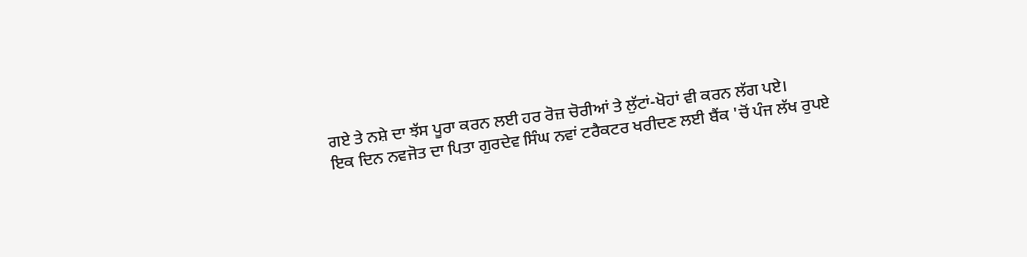ਗਏ ਤੇ ਨਸ਼ੇ ਦਾ ਝੱਸ ਪੂਰਾ ਕਰਨ ਲਈ ਹਰ ਰੋਜ਼ ਚੋਰੀਆਂ ਤੇ ਲੁੱਟਾਂ-ਖੋਹਾਂ ਵੀ ਕਰਨ ਲੱਗ ਪਏ।
ਇਕ ਦਿਨ ਨਵਜੋਤ ਦਾ ਪਿਤਾ ਗੁਰਦੇਵ ਸਿੰਘ ਨਵਾਂ ਟਰੈਕਟਰ ਖਰੀਦਣ ਲਈ ਬੈਂਕ 'ਚੋਂ ਪੰਜ ਲੱਖ ਰੁਪਏ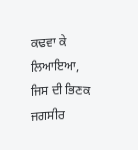ਕਢਵਾ ਕੇ ਲਿਆਇਆ, ਜਿਸ ਦੀ ਭਿਣਕ ਜਗਸੀਰ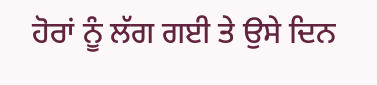ਹੋਰਾਂ ਨੂੰ ਲੱਗ ਗਈ ਤੇ ਉਸੇ ਦਿਨ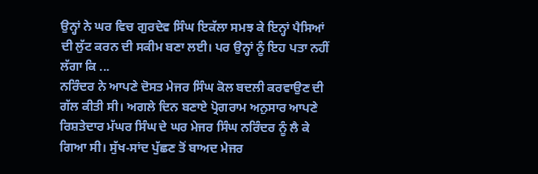ਉਨ੍ਹਾਂ ਨੇ ਘਰ ਵਿਚ ਗੁਰਦੇਵ ਸਿੰਘ ਇਕੱਲਾ ਸਮਝ ਕੇ ਇਨ੍ਹਾਂ ਪੈਸਿਆਂ ਦੀ ਲੁੱਟ ਕਰਨ ਦੀ ਸਕੀਮ ਬਣਾ ਲਈ। ਪਰ ਉਨ੍ਹਾਂ ਨੂੰ ਇਹ ਪਤਾ ਨਹੀਂ ਲੱਗਾ ਕਿ ...
ਨਰਿੰਦਰ ਨੇ ਆਪਣੇ ਦੋਸਤ ਮੇਜਰ ਸਿੰਘ ਕੋਲ ਬਦਲੀ ਕਰਵਾਉਣ ਦੀ ਗੱਲ ਕੀਤੀ ਸੀ। ਅਗਲੇ ਦਿਨ ਬਣਾਏ ਪ੍ਰੋਗਰਾਮ ਅਨੁਸਾਰ ਆਪਣੇ ਰਿਸ਼ਤੇਦਾਰ ਮੱਘਰ ਸਿੰਘ ਦੇ ਘਰ ਮੇਜਰ ਸਿੰਘ ਨਰਿੰਦਰ ਨੂੰ ਲੈ ਕੇ ਗਿਆ ਸੀ। ਸੁੱਖ-ਸਾਂਦ ਪੁੱਛਣ ਤੋਂ ਬਾਅਦ ਮੇਜਰ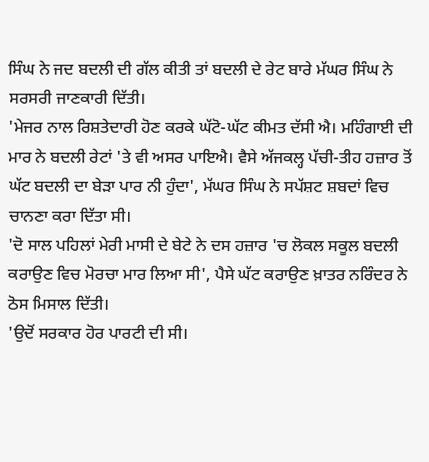ਸਿੰਘ ਨੇ ਜਦ ਬਦਲੀ ਦੀ ਗੱਲ ਕੀਤੀ ਤਾਂ ਬਦਲੀ ਦੇ ਰੇਟ ਬਾਰੇ ਮੱਘਰ ਸਿੰਘ ਨੇ ਸਰਸਰੀ ਜਾਣਕਾਰੀ ਦਿੱਤੀ।
'ਮੇਜਰ ਨਾਲ ਰਿਸ਼ਤੇਦਾਰੀ ਹੋਣ ਕਰਕੇ ਘੱਟੋ-ਘੱਟ ਕੀਮਤ ਦੱਸੀ ਐ। ਮਹਿੰਗਾਈ ਦੀ ਮਾਰ ਨੇ ਬਦਲੀ ਰੇਟਾਂ 'ਤੇ ਵੀ ਅਸਰ ਪਾਇਐ। ਵੈਸੇ ਅੱਜਕਲ੍ਹ ਪੱਚੀ-ਤੀਹ ਹਜ਼ਾਰ ਤੋਂ ਘੱਟ ਬਦਲੀ ਦਾ ਬੇੜਾ ਪਾਰ ਨੀ ਹੁੰਦਾ', ਮੱਘਰ ਸਿੰਘ ਨੇ ਸਪੱਸ਼ਟ ਸ਼ਬਦਾਂ ਵਿਚ ਚਾਨਣਾ ਕਰਾ ਦਿੱਤਾ ਸੀ।
'ਦੋ ਸਾਲ ਪਹਿਲਾਂ ਮੇਰੀ ਮਾਸੀ ਦੇ ਬੇਟੇ ਨੇ ਦਸ ਹਜ਼ਾਰ 'ਚ ਲੋਕਲ ਸਕੂਲ ਬਦਲੀ ਕਰਾਉਣ ਵਿਚ ਮੋਰਚਾ ਮਾਰ ਲਿਆ ਸੀ', ਪੈਸੇ ਘੱਟ ਕਰਾਉਣ ਖ਼ਾਤਰ ਨਰਿੰਦਰ ਨੇ ਠੋਸ ਮਿਸਾਲ ਦਿੱਤੀ।
'ਉਦੋਂ ਸਰਕਾਰ ਹੋਰ ਪਾਰਟੀ ਦੀ ਸੀ।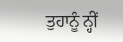ਤੁਹਾਨੂੰ ਨ੍ਹੀਂ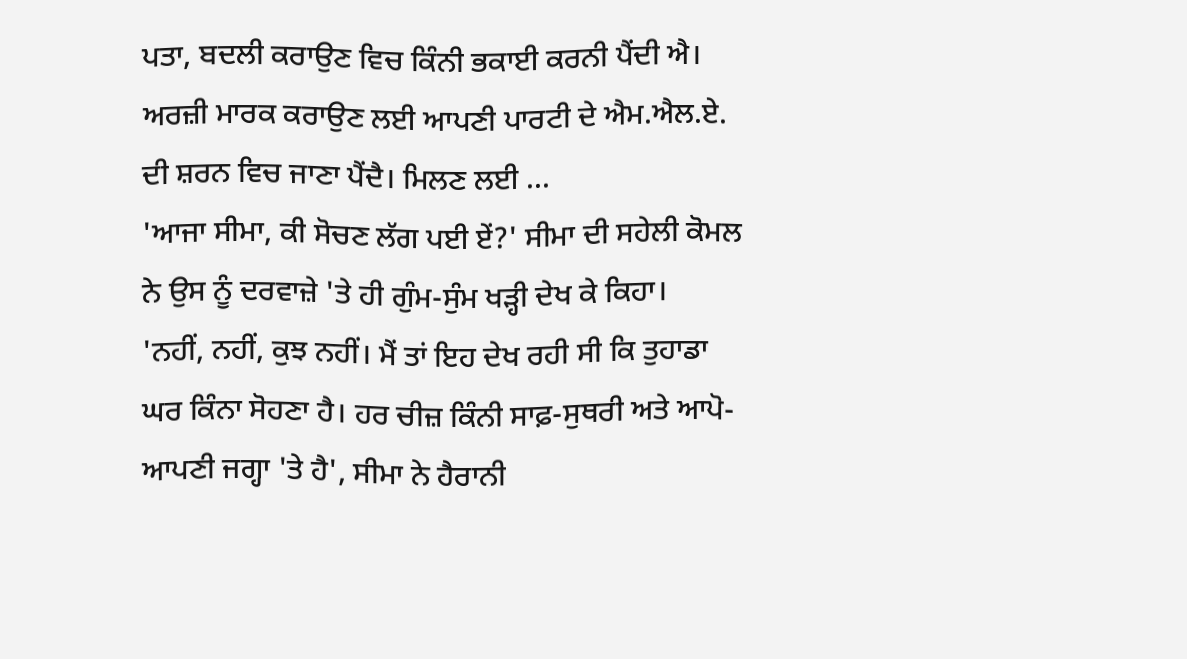ਪਤਾ, ਬਦਲੀ ਕਰਾਉਣ ਵਿਚ ਕਿੰਨੀ ਭਕਾਈ ਕਰਨੀ ਪੈਂਦੀ ਐ। ਅਰਜ਼ੀ ਮਾਰਕ ਕਰਾਉਣ ਲਈ ਆਪਣੀ ਪਾਰਟੀ ਦੇ ਐਮ.ਐਲ.ਏ. ਦੀ ਸ਼ਰਨ ਵਿਚ ਜਾਣਾ ਪੈਂਦੈ। ਮਿਲਣ ਲਈ ...
'ਆਜਾ ਸੀਮਾ, ਕੀ ਸੋਚਣ ਲੱਗ ਪਈ ਏਂ?' ਸੀਮਾ ਦੀ ਸਹੇਲੀ ਕੋਮਲ ਨੇ ਉਸ ਨੂੰ ਦਰਵਾਜ਼ੇ 'ਤੇ ਹੀ ਗੁੰਮ-ਸੁੰਮ ਖੜ੍ਹੀ ਦੇਖ ਕੇ ਕਿਹਾ।
'ਨਹੀਂ, ਨਹੀਂ, ਕੁਝ ਨਹੀਂ। ਮੈਂ ਤਾਂ ਇਹ ਦੇਖ ਰਹੀ ਸੀ ਕਿ ਤੁਹਾਡਾ ਘਰ ਕਿੰਨਾ ਸੋਹਣਾ ਹੈ। ਹਰ ਚੀਜ਼ ਕਿੰਨੀ ਸਾਫ਼-ਸੁਥਰੀ ਅਤੇ ਆਪੋ-ਆਪਣੀ ਜਗ੍ਹਾ 'ਤੇ ਹੈ', ਸੀਮਾ ਨੇ ਹੈਰਾਨੀ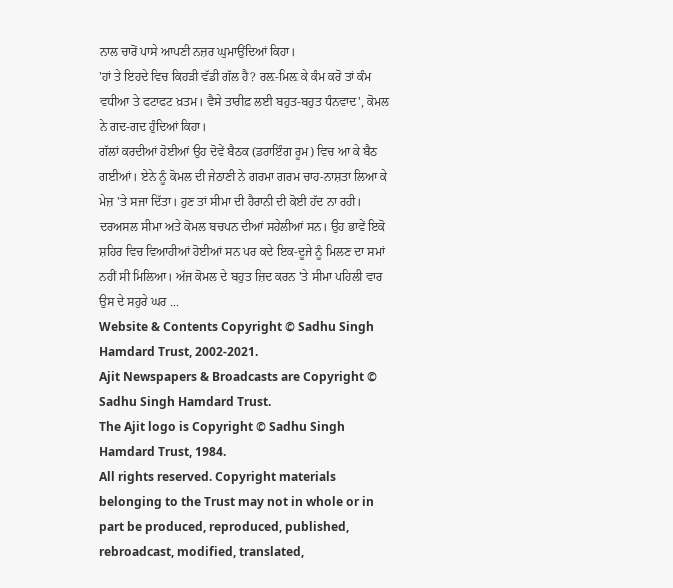ਨਾਲ ਚਾਰੋਂ ਪਾਸੇ ਆਪਣੀ ਨਜ਼ਰ ਘੁਮਾਉਂਦਿਆਂ ਕਿਹਾ।
'ਹਾਂ ਤੇ ਇਹਦੇ ਵਿਚ ਕਿਹੜੀ ਵੱਡੀ ਗੱਲ ਹੈ? ਰਲ਼-ਮਿਲ਼ ਕੇ ਕੰਮ ਕਰੋ ਤਾਂ ਕੰਮ ਵਧੀਆ ਤੇ ਫਟਾਫਟ ਖ਼ਤਮ। ਵੈਸੇ ਤਾਰੀਫ਼ ਲਈ ਬਹੁਤ-ਬਹੁਤ ਧੰਨਵਾਦ', ਕੋਮਲ ਨੇ ਗਦ-ਗਦ ਹੁੰਦਿਆਂ ਕਿਹਾ।
ਗੱਲਾਂ ਕਰਦੀਆਂ ਹੋਈਆਂ ਉਹ ਦੋਵੇਂ ਬੈਠਕ (ਡਰਾਇੰਗ ਰੂਮ) ਵਿਚ ਆ ਕੇ ਬੈਠ ਗਈਆਂ। ਏਨੇ ਨੂੰ ਕੋਮਲ ਦੀ ਜੇਠਾਣੀ ਨੇ ਗਰਮਾ ਗਰਮ ਚਾਹ-ਨਾਸ਼ਤਾ ਲਿਆ ਕੇ ਮੇਜ਼ 'ਤੇ ਸਜਾ ਦਿੱਤਾ। ਹੁਣ ਤਾਂ ਸੀਮਾ ਦੀ ਹੈਰਾਨੀ ਦੀ ਕੋਈ ਹੱਦ ਨਾ ਰਹੀ।
ਦਰਅਸਲ ਸੀਮਾ ਅਤੇ ਕੋਮਲ ਬਚਪਨ ਦੀਆਂ ਸਹੇਲੀਆਂ ਸਨ। ਉਹ ਭਾਵੇਂ ਇਕੋ ਸ਼ਹਿਰ ਵਿਚ ਵਿਆਹੀਆਂ ਹੋਈਆਂ ਸਨ ਪਰ ਕਦੇ ਇਕ-ਦੂਜੇ ਨੂੰ ਮਿਲਣ ਦਾ ਸਮਾਂ ਨਹੀਂ ਸੀ ਮਿਲਿਆ। ਅੱਜ ਕੋਮਲ ਦੇ ਬਹੁਤ ਜ਼ਿਦ ਕਰਨ 'ਤੇ ਸੀਮਾ ਪਹਿਲੀ ਵਾਰ ਉਸ ਦੇ ਸਹੁਰੇ ਘਰ ...
Website & Contents Copyright © Sadhu Singh Hamdard Trust, 2002-2021.
Ajit Newspapers & Broadcasts are Copyright © Sadhu Singh Hamdard Trust.
The Ajit logo is Copyright © Sadhu Singh Hamdard Trust, 1984.
All rights reserved. Copyright materials belonging to the Trust may not in whole or in part be produced, reproduced, published, rebroadcast, modified, translated,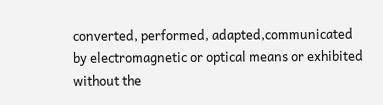converted, performed, adapted,communicated by electromagnetic or optical means or exhibited without the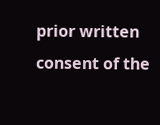prior written consent of the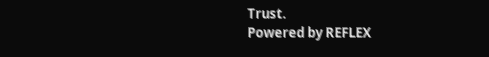Trust.
Powered by REFLEX